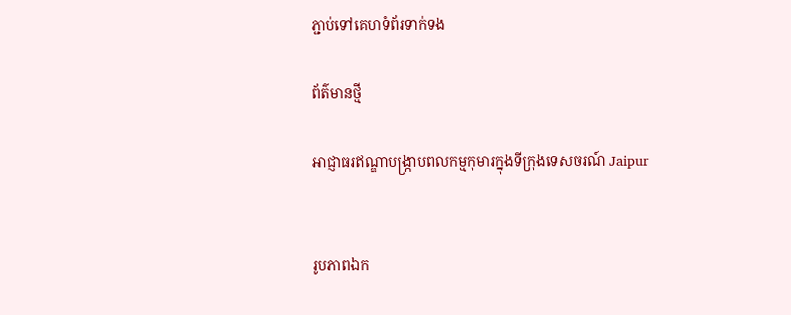ភ្ជាប់ទៅគេហទំព័រទាក់ទង

ព័ត៌មានថ្មី

អាជ្ញាធរឥណ្ឌាបង្ក្រាបពលកម្មកុមារក្នុងទីក្រុងទេសចរណ៍ Jaipur


រូបភាពឯក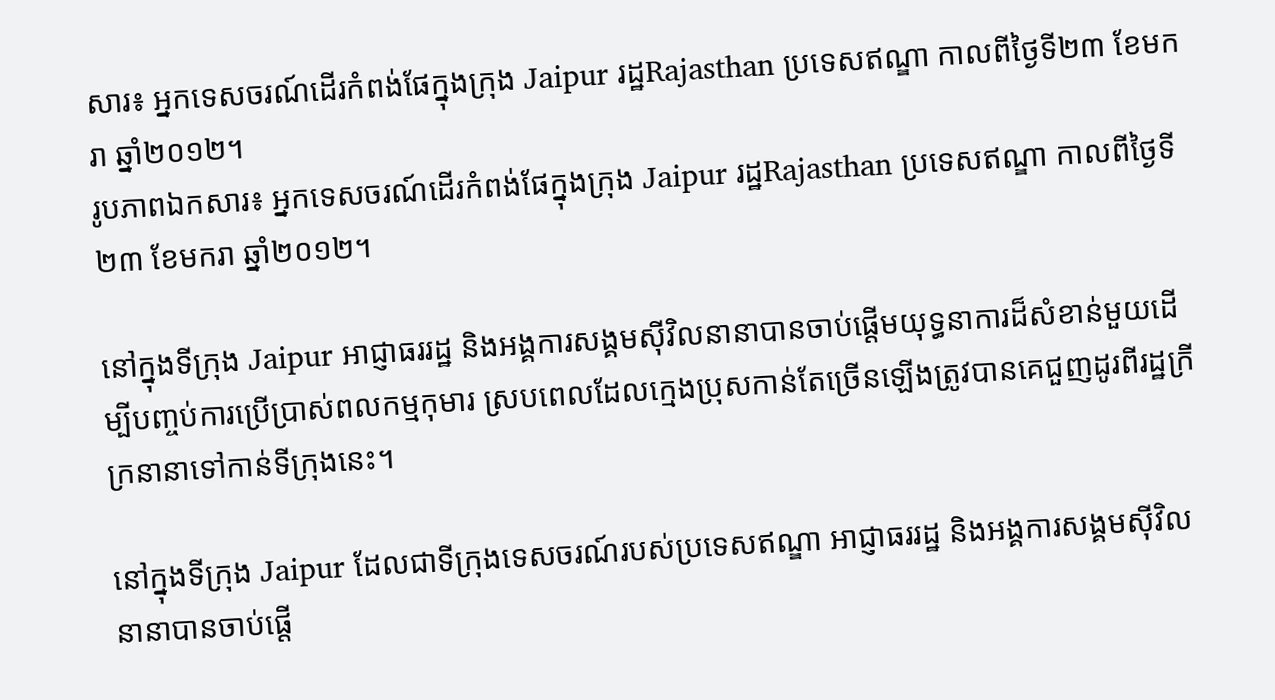សារ៖ អ្នកទេសចរណ៍ដើរកំពង់ផែក្នុងក្រុង Jaipur រដ្ឋRajasthan ប្រទេសឥណ្ឌា កាលពីថ្ងៃទី២៣ ខែមករា ឆ្នាំ២០១២។
រូបភាពឯកសារ៖ អ្នកទេសចរណ៍ដើរកំពង់ផែក្នុងក្រុង Jaipur រដ្ឋRajasthan ប្រទេសឥណ្ឌា កាលពីថ្ងៃទី២៣ ខែមករា ឆ្នាំ២០១២។

នៅក្នុងទីក្រុង Jaipur អាជ្ញាធររដ្ឋ និងអង្គការសង្គមស៊ីវិលនានាបានចាប់ផ្ដើមយុទ្ធនាការដ៏សំខាន់មួយដើម្បីបញ្ចប់ការប្រើប្រាស់ពលកម្មកុមារ ស្របពេលដែលក្មេងប្រុសកាន់តែច្រើនឡើងត្រូវបានគេជួញដូរពីរដ្ឋក្រីក្រនានាទៅកាន់ទីក្រុងនេះ។

នៅក្នុងទីក្រុង Jaipur ដែលជាទីក្រុងទេសចរណ៍របស់ប្រទេសឥណ្ឌា អាជ្ញាធររដ្ឋ និងអង្គការសង្គមស៊ីវិលនានាបានចាប់ផ្ដើ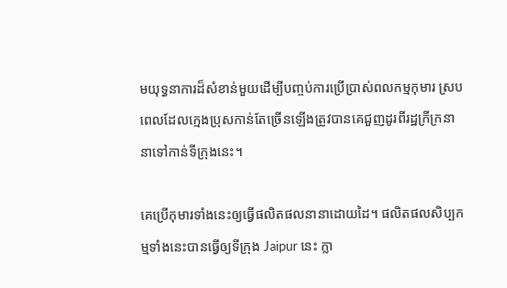មយុទ្ធនាការដ៏សំខាន់មួយដើម្បីបញ្ចប់ការប្រើប្រាស់ពលកម្មកុមារ ស្របពេលដែលក្មេងប្រុសកាន់តែច្រើនឡើងត្រូវបានគេជួញដូរពីរដ្ឋក្រីក្រនានាទៅកាន់ទីក្រុងនេះ។

គេប្រើកុមារទាំងនេះឲ្យធ្វើផលិតផលនានាដោយដៃ។ ផលិតផលសិប្បកម្មទាំងនេះបានធ្វើឲ្យទីក្រុង Jaipur នេះ ក្លា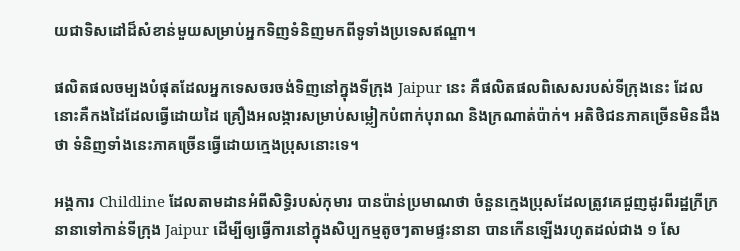យជាទិសដៅដ៏សំខាន់មួយសម្រាប់អ្នកទិញទំនិញមកពីទូទាំងប្រទេសឥណ្ឌា។

ផលិតផលចម្បងបំផុតដែលអ្នកទេសចរចង់ទិញនៅក្នុងទីក្រុង Jaipur នេះ គឺផលិតផលពិសេសរបស់ទីក្រុងនេះ ដែលនោះគឺកងដៃដែលធ្វើដោយដៃ គ្រឿងអលង្ការសម្រាប់សម្លៀកបំពាក់បុរាណ និងក្រណាត់ប៉ាក់។ អតិថិជនភាគច្រើនមិនដឹងថា ទំនិញទាំងនេះភាគច្រើនធ្វើដោយក្មេងប្រុសនោះទេ។

អង្គការ Childline ដែលតាមដានអំពីសិទ្ធិរបស់កុមារ បានប៉ាន់ប្រមាណថា ចំនួនក្មេងប្រុសដែលត្រូវគេជួញដូរពីរដ្ឋក្រីក្រនានាទៅកាន់ទីក្រុង Jaipur ដើម្បីឲ្យធ្វើការនៅក្នុងសិប្បកម្មតូចៗតាមផ្ទះនានា បានកើនឡើងរហូតដល់ជាង ១ សែ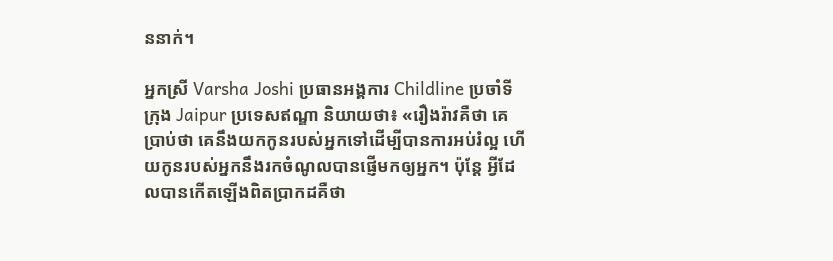ននាក់។

អ្នកស្រី Varsha Joshi ប្រធានអង្គការ Childline ប្រចាំទីក្រុង Jaipur ប្រទេសឥណ្ឌា និយាយថា៖ «រឿងរ៉ាវគឺថា គេប្រាប់ថា គេនឹងយកកូនរបស់អ្នកទៅដើម្បីបានការអប់រំល្អ ហើយកូនរបស់អ្នកនឹងរកចំណូលបានផ្ញើមកឲ្យអ្នក។ ប៉ុន្តែ អ្វីដែលបានកើតឡើងពិតប្រាកដគឺថា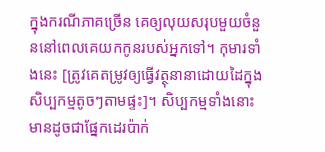ក្នុងករណីភាគច្រើន គេឲ្យលុយសរុបមួយចំនួននៅពេលគេយកកូនរបស់អ្នកទៅ។ កុមារទាំងនេះ [ត្រូវគេតម្រូវឲ្យធ្វើវត្ថុនានាដោយដៃក្នុងសិប្បកម្មតូចៗតាមផ្ទះ]។ សិប្បកម្មទាំងនោះមានដូចជាផ្នែកដេរប៉ាក់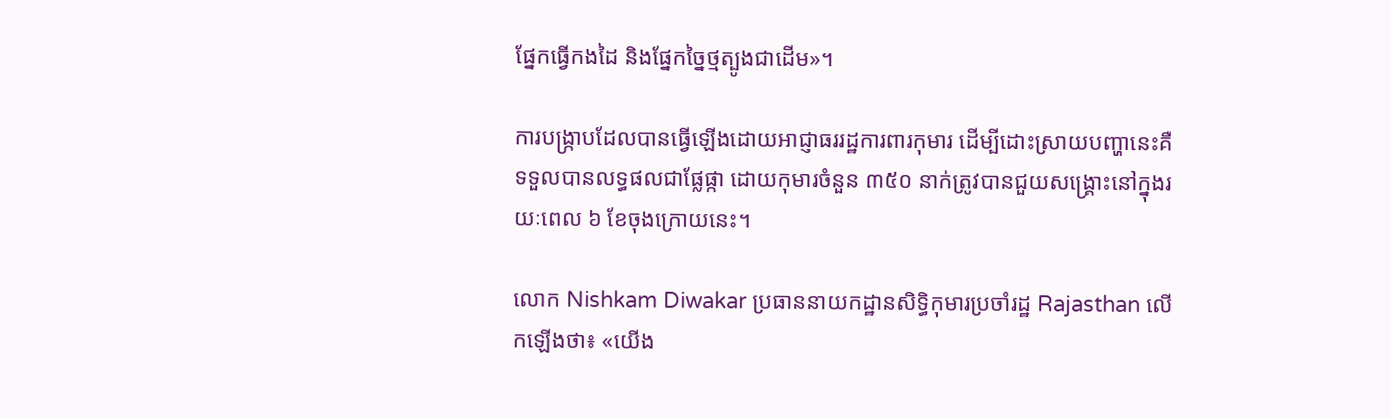ផ្នែកធ្វើកងដៃ និងផ្នែកច្នៃថ្មត្បូងជាដើម»។

ការបង្ក្រាបដែលបានធ្វើឡើងដោយអាជ្ញាធររដ្ឋការពារកុមារ ដើម្បីដោះស្រាយបញ្ហានេះគឺទទួលបានលទ្ធផលជាផ្លែផ្កា ដោយកុមារចំនួន ៣៥០ នាក់ត្រូវបានជួយសង្គ្រោះនៅក្នុងរយៈពេល ៦ ខែចុងក្រោយនេះ។

លោក Nishkam Diwakar ប្រធាននាយកដ្ឋានសិទ្ធិកុមារប្រចាំរដ្ឋ Rajasthan លើកឡើងថា៖ «យើង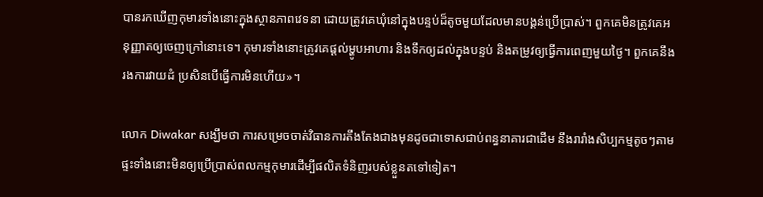បានរកឃើញកុមារទាំងនោះក្នុងស្ថានភាពវេទនា ដោយត្រូវគេឃុំនៅក្នុងបន្ទប់ដ៏តូចមួយដែលមានបង្គន់ប្រើប្រាស់។ ពួកគេមិនត្រូវគេអនុញ្ញាតឲ្យចេញក្រៅនោះទេ។ កុមារទាំងនោះត្រូវគេផ្ដល់ម្ហូបអាហារ និងទឹកឲ្យដល់ក្នុងបន្ទប់ និងតម្រូវឲ្យធ្វើការពេញមួយថ្ងៃ។ ពួកគេនឹងរងការវាយដំ ប្រសិនបើធ្វើការមិនហើយ»។

លោក Diwakar សង្ឃឹមថា ការសម្រេចចាត់វិធានការតឹងតែងជាងមុនដូចជាទោសជាប់ពន្ធនាគារជាដើម នឹងរារាំងសិប្បកម្មតូចៗតាមផ្ទះទាំងនោះមិនឲ្យប្រើប្រាស់ពលកម្មកុមារដើម្បីផលិតទំនិញរបស់ខ្លួនតទៅទៀត។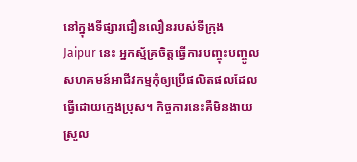នៅក្នុងទីផ្សារជឿនលឿនរបស់ទីក្រុង Jaipur នេះ អ្នកស្ម័គ្រចិត្តធ្វើការបញ្ចុះបញ្ចូលសហគមន៍អាជីវកម្មកុំឲ្យប្រើផលិតផលដែលធ្វើដោយក្មេងប្រុស។ កិច្ចការនេះគឺមិនងាយស្រួល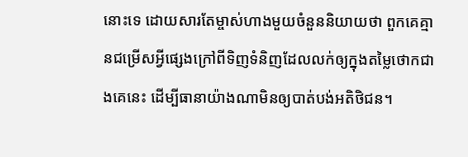នោះទេ ដោយសារតែម្ចាស់ហាងមួយចំនួននិយាយថា ពួកគេគ្មានជម្រើសអ្វីផ្សេងក្រៅពីទិញទំនិញដែលលក់ឲ្យក្នុងតម្លៃថោកជាងគេនេះ ដើម្បីធានាយ៉ាងណាមិនឲ្យបាត់បង់អតិថិជន។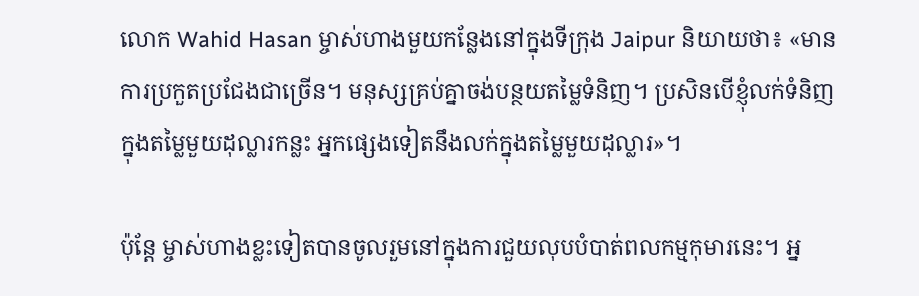លោក Wahid Hasan ម្ចាស់ហាងមួយកន្លែងនៅក្នុងទីក្រុង Jaipur និយាយថា៖ «មានការប្រកួតប្រជែងជាច្រើន។ មនុស្សគ្រប់គ្នាចង់បន្ថយតម្លៃទំនិញ។ ប្រសិនបើខ្ញុំលក់ទំនិញក្នុងតម្លៃមួយដុល្លារកន្លះ អ្នកផ្សេងទៀតនឹងលក់ក្នុងតម្លៃមួយដុល្លារ»។

ប៉ុន្តែ ម្ចាស់ហាងខ្លះទៀតបានចូលរួមនៅក្នុងការជួយលុបបំបាត់ពលកម្មកុមារនេះ។ អ្ន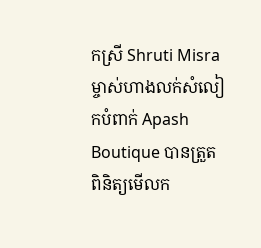កស្រី Shruti Misra ម្ចាស់ហាងលក់សំលៀកបំពាក់ Apash Boutique បានត្រួតពិនិត្យមើលក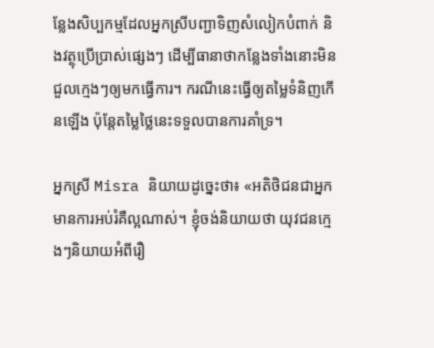ន្លែងសិប្បកម្មដែលអ្នកស្រីបញ្ជាទិញសំលៀកបំពាក់ និងវត្ថុប្រើប្រាស់ផ្សេងៗ ដើម្បីធានាថាកន្លែងទាំងនោះមិនជួលក្មេងៗឲ្យមកធ្វើការ។ ករណីនេះធ្វើឲ្យតម្លៃទំនិញកើនឡើង ប៉ុន្តែតម្លៃថ្លៃនេះទទួលបានការគាំទ្រ។

អ្នកស្រី Misra និយាយដូច្នេះថា៖ «អតិថិជនជាអ្នកមានការអប់រំគឺល្អណាស់។ ខ្ញុំចង់និយាយថា យុវជនក្មេងៗនិយាយអំពីរឿ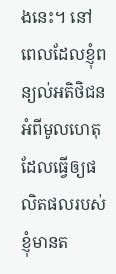ងនេះ។ នៅពេលដែលខ្ញុំពន្យល់អតិថិជនអំពីមូលហេតុដែលធ្វើឲ្យផលិតផលរបស់ខ្ញុំមានត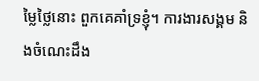ម្លៃថ្លៃនោះ ពួកគេគាំទ្រខ្ញុំ។ ការងារសង្គម និងចំណេះដឹង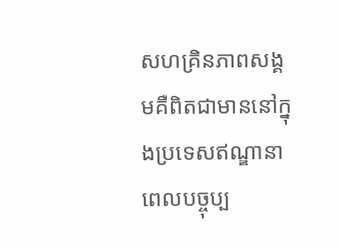សហគ្រិនភាពសង្គមគឺពិតជាមាននៅក្នុងប្រទេសឥណ្ឌានាពេលបច្ចុប្ប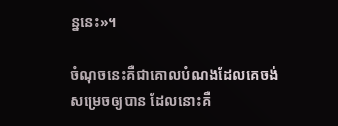ន្ននេះ»។

ចំណុចនេះគឺជាគោលបំណងដែលគេចង់សម្រេចឲ្យបាន ដែលនោះគឺ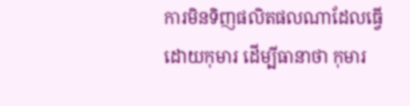ការមិនទិញផលិតផលណាដែលធ្វើដោយកុមារ ដើម្បីធានាថា កុមារ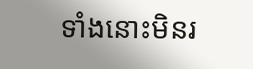ទាំងនោះមិនរ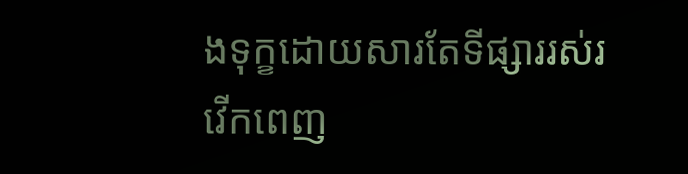ងទុក្ខដោយសារតែទីផ្សាររស់រវើកពេញ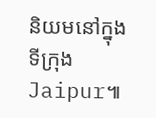និយមនៅក្នុងទីក្រុង Jaipur៕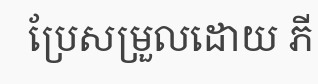ប្រែសម្រួលដោយ ភី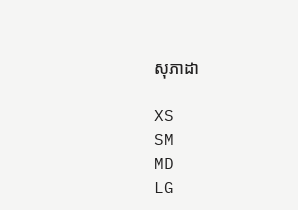សុភាដា

XS
SM
MD
LG